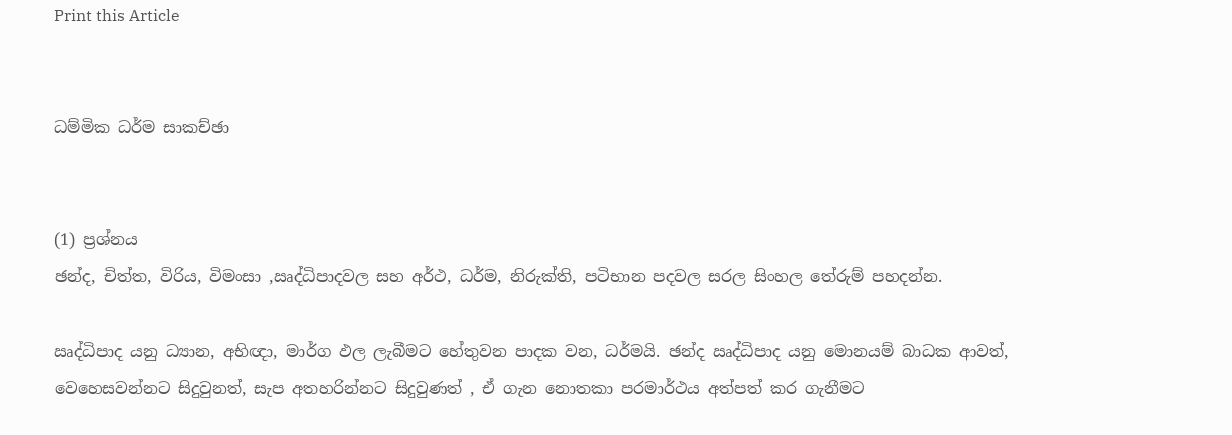Print this Article


ධම්මික ධර්ම සාකච්ඡා


(1) ප්‍රශ්නය
ඡන්ද, චිත්ත, විරිය, විමංසා ,ඍද්ධිපාදවල සහ අර්ථ, ධර්ම, නිරුක්ති, පටිභාන පදවල සරල සිංහල තේරුම් පහදන්න.

ඍද්ධිපාද යනු ධ්‍යාන, අභිඥා, මාර්ග ඵල ලැබීමට හේතුවන පාදක වන, ධර්මයි. ඡන්ද ඍද්ධිපාද යනු මොනයම් බාධක ආවත්, වෙහෙසවන්නට සිදුවුනත්, සැප අතහරින්නට සිදුවුණත් , ඒ ගැන නොතකා පරමාර්ථය අත්පත් කර ගැනීමට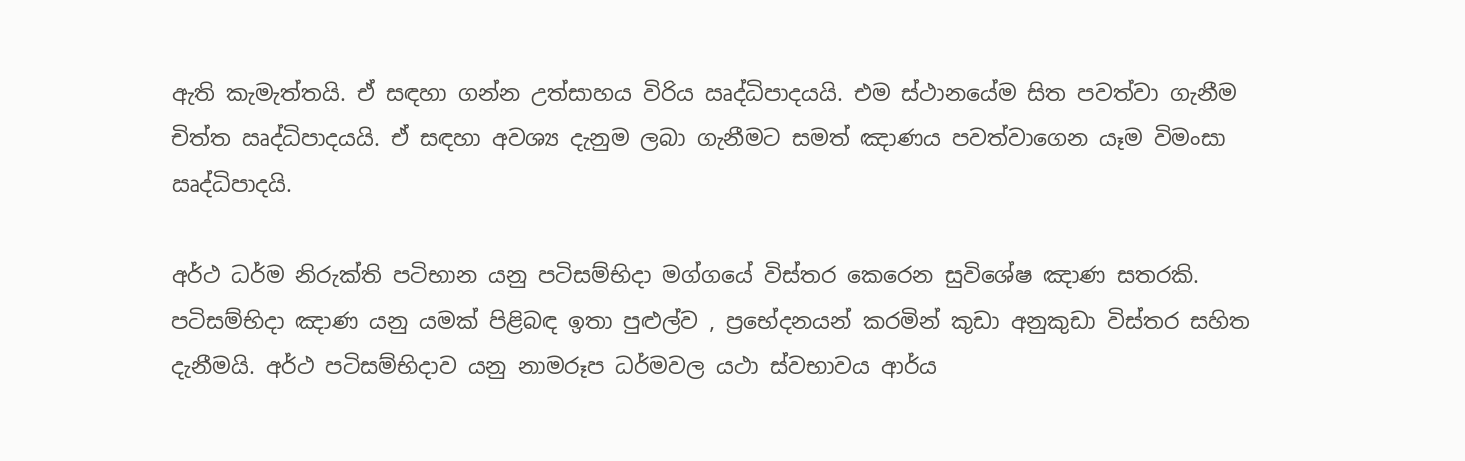ඇති කැමැත්තයි. ඒ සඳහා ගන්න උත්සාහය විරිය ඍද්ධිපාදයයි. එම ස්ථානයේම සිත පවත්වා ගැනීම චිත්ත ඍද්ධිපාදයයි. ඒ සඳහා අවශ්‍ය දැනුම ලබා ගැනීමට සමත් ඤාණය පවත්වාගෙන යෑම විමංසා ඍද්ධිපාදයි.

අර්ථ ධර්ම නිරුක්ති පටිභාන යනු පටිසම්භිදා මග්ගයේ විස්තර කෙරෙන සුවිශේෂ ඤාණ සතරකි. පටිසම්භිදා ඤාණ යනු යමක් පිළිබඳ ඉතා පුළුල්ව , ප්‍රභේදනයන් කරමින් කුඩා අනුකුඩා විස්තර සහිත දැනීමයි. අර්ථ පටිසම්භිදාව යනු නාමරූප ධර්මවල යථා ස්වභාවය ආර්ය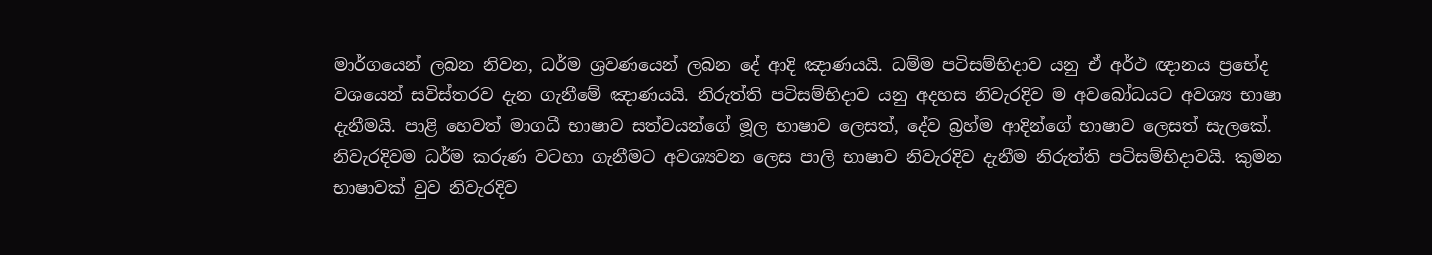මාර්ගයෙන් ලබන නිවන, ධර්ම ශ්‍රවණයෙන් ලබන දේ ආදි ඤාණයයි. ධම්ම පටිසම්භිදාව යනු ඒ අර්ථ ඥානය ප්‍රභේද වශයෙන් සවිස්තරව දැන ගැනීමේ ඤාණයයි. නිරුත්ති පටිසම්භිදාව යනු අදහස නිවැරදිව ම අවබෝධයට අවශ්‍ය භාෂා දැනීමයි. පාළි හෙවත් මාගධී භාෂාව සත්වයන්ගේ මූල භාෂාව ලෙසත්, දේව බ්‍රහ්ම ආදින්ගේ භාෂාව ලෙසත් සැලකේ. නිවැරදිවම ධර්ම කරුණ වටහා ගැනීමට අවශ්‍යවන ලෙස පාලි භාෂාව නිවැරදිව දැනීම නිරුත්ති පටිසම්භිදාවයි. කුමන භාෂාවක් වුව නිවැරදිව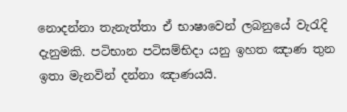නොදන්නා තැනැත්තා ඒ භාෂාවෙන් ලබනුයේ වැරැදි දැනුමකි. පටිභාන පටිසම්භිදා යනු ඉහත ඤාණ තුන ඉතා මැනවින් දන්නා ඤාණයයි.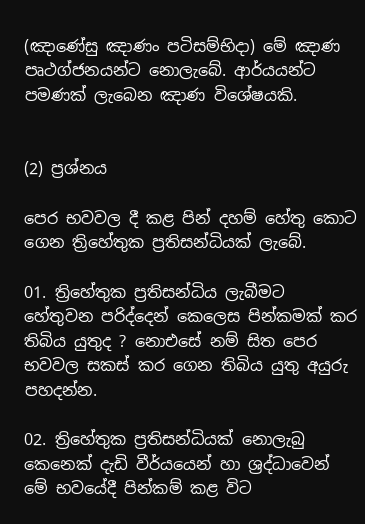(ඤාණේසු ඤාණං පටිසම්භිදා) මේ ඤාණ පෘථග්ජනයන්ට නොලැබේ. ආර්යයන්ට පමණක් ලැබෙන ඤාණ විශේෂයකි.


(2) ප්‍රශ්නය

පෙර භවවල දී කළ පින් දහම් හේතු කොට ගෙන ත්‍රිහේතුක ප්‍රතිසන්ධියක් ලැබේ.

01. ත්‍රිහේතුක ප්‍රතිසන්ධිය ලැබීමට හේතුවන පරිද්දෙන් කෙලෙස පින්කමක් කර තිබිය යුතුද ? නොඑසේ නම් සිත පෙර භවවල සකස් කර ගෙන තිබිය යුතු අයුරු පහදන්න.

02. ත්‍රිහේතුක ප්‍රතිසන්ධියක් නොලැබු කෙනෙක් දැඩි වීර්යයෙන් හා ශ්‍රද්ධාවෙන් මේ භවයේදී පින්කම් කළ විට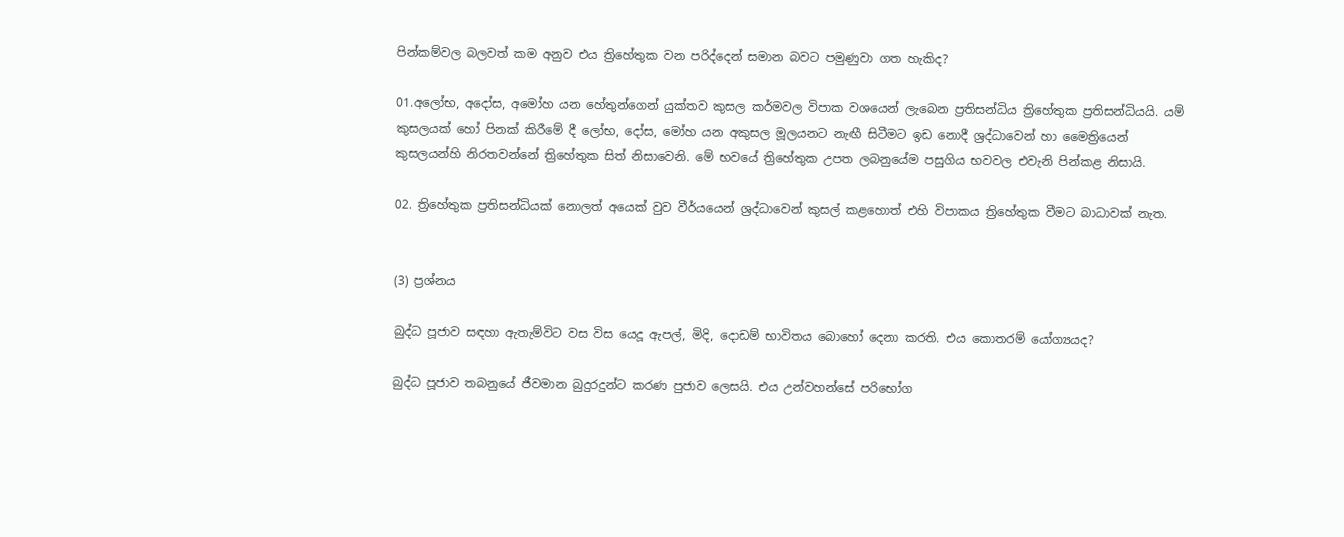පින්කම්වල බලවත් කම අනුව එය ත්‍රිහේතුක වන පරිද්දෙන් සමාන බවට පමුණුවා ගත හැකිද?

01.අලෝභ, අදෝස, අමෝහ යන හේතුන්ගෙන් යුක්තව කුසල කර්මවල විපාක වශයෙන් ලැබෙන ප්‍රතිසන්ධිය ත්‍රිහේතුක ප්‍රතිසන්ධියයි. යම් කුසලයක් හෝ පිනක් කිරීමේ දී ලෝභ, දෝස, මෝහ යන අකුසල මූලයනට නැඟී සිටීමට ඉඩ නොදී ශ්‍රද්ධාවෙන් හා මෛත්‍රියෙන් කුසලයන්හි නිරතවන්නේ ත්‍රිහේතුක සිත් නිසාවෙනි. මේ භවයේ ත්‍රිහේතුක උපත ලබනුයේම පසුගිය භවවල එවැනි පින්කළ නිසායි.

02. ත්‍රිහේතුක ප්‍රතිසන්ධියක් නොලත් අයෙක් වුව වීර්යයෙන් ශ්‍රද්ධාවෙන් කුසල් කළහොත් එහි විපාකය ත්‍රිහේතුක වීමට බාධාවක් නැත.


(3) ප්‍රශ්නය

බුද්ධ පූජාව සඳහා ඇතැම්විට වස විස යෙදූ ඇපල්, මිදි, දොඩම් භාවිතය බොහෝ දෙනා කරති. එය කොතරම් යෝග්‍යයද?

බුද්ධ පූජාව තබනුයේ ජීවමාන බුදුරදුන්ට කරණ පුජාව ලෙසයි. එය උන්වහන්සේ පරිභෝග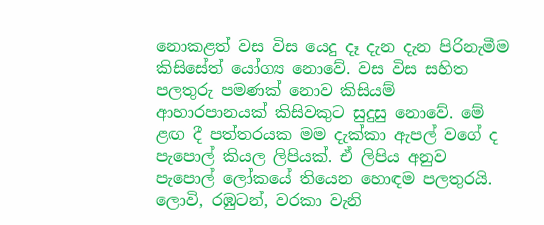නොකළත් වස විස යෙදු දෑ දැන දැන පිරිනැමීම කිසිසේත් යෝග්‍ය නොවේ. වස විස සහිත පලතුරු පමණක් නොව කිසියම් ආහාරපානයක් කිසිවකුට සුදුසු නොවේ. මේ ළඟ දී පත්තරයක මම දැක්කා ඇපල් වගේ ද පැපොල් කියල ලිපියක්. ඒ ලිපිය අනුව පැපොල් ලෝකයේ තියෙන හොඳම පලතුරයි. ලොවි, රඹුටන්, වරකා වැනි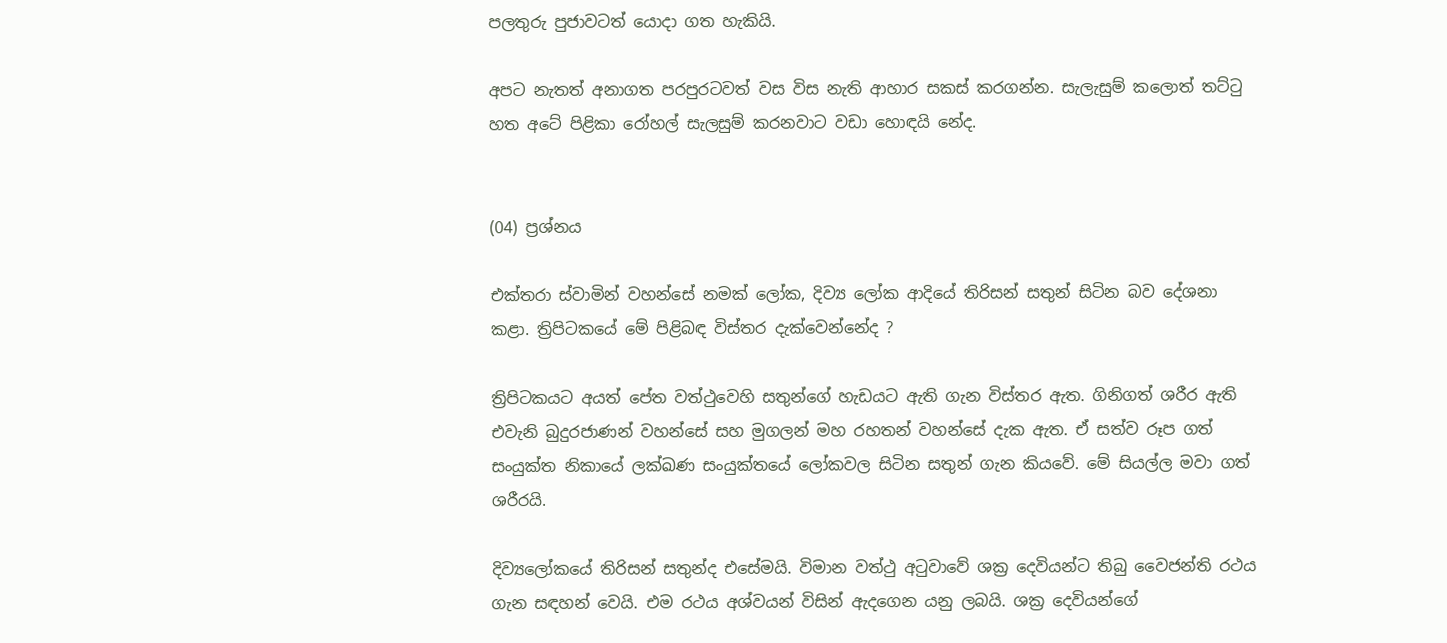පලතුරු පුජාවටත් යොදා ගත හැකියි.

අපට නැතත් අනාගත පරපුරටවත් වස විස නැති ආහාර සකස් කරගන්න. සැලැසුම් කලොත් තට්ටු හත අටේ පිළිකා රෝහල් සැලසුම් කරනවාට වඩා හොඳයි නේද.


(04) ප්‍රශ්නය

එක්තරා ස්වාමින් වහන්සේ නමක් ලෝක, දිව්‍ය ලෝක ආදියේ තිරිසන් සතුන් සිටින බව දේශනා කළා. ත්‍රිපිටකයේ මේ පිළිබඳ විස්තර දැක්වෙන්නේද ?

ත්‍රිපිටකයට අයත් පේත වත්ථුවෙහි සතුන්ගේ හැඩයට ඇති ගැන විස්තර ඇත. ගිනිගත් ශරීර ඇති එවැනි බුදුරජාණන් වහන්සේ සහ මුගලන් මහ රහතන් වහන්සේ දැක ඇත. ඒ සත්ව රූප ගත් සංයුක්ත නිකායේ ලක්ඛණ සංයුක්තයේ ලෝකවල සිටින සතුන් ගැන කියවේ. මේ සියල්ල මවා ගත් ශරීරයි.

දිව්‍යලෝකයේ තිරිසන් සතුන්ද එසේමයි. විමාන වත්ථු අටුවාවේ ශක්‍ර දෙවියන්ට තිබු වෛජන්ති රථය ගැන සඳහන් වෙයි. එම රථය අශ්වයන් විසින් ඇදගෙන යනු ලබයි. ශක්‍ර දෙවියන්ගේ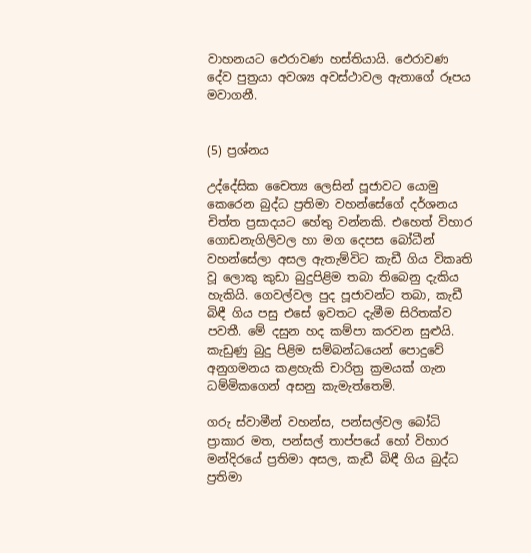වාහනයට ඵෙරාවණ හස්තියායි. ඵෙරාවණ දේව පුත්‍රයා අවශ්‍ය අවස්ථාවල ඇතාගේ රූපය මවාගනී.


(5) ප්‍රශ්නය

උද්දේසික චෛත්‍ය ලෙසින් පූජාවට යොමු කෙරෙන බුද්ධ ප්‍රතිමා වහන්සේගේ දර්ශනය චිත්ත ප්‍රසාදයට හේතු වන්නකි. එහෙත් විහාර ගොඩනැගිලිවල හා මග දෙපස බෝධීන් වහන්සේලා අසල ඇතැම්විට කැඩී ගිය විකෘති වූ ලොකු කුඩා බුදුපිළිම තබා තිබෙනු දැකිය හැකියි. ගෙවල්වල පුද පූජාවන්ට තබා, කැඩී බිඳී ගිය පසු එසේ ඉවතට දැමීම සිරිතක්ව පවතී. මේ දසුන හද කම්පා කරවන සුළුයි. කැඩුණු බුදු පිළිම සම්බන්ධයෙන් පොදුවේ අනුගමනය කළහැකි චාරිත්‍ර ක්‍රමයක් ගැන ධම්මිකගෙන් අසනු කැමැත්තෙමි.

ගරු ස්වාමීන් වහන්ස, පන්සල්වල බෝධි ප්‍රාකාර මත, පන්සල් තාප්පයේ හෝ විහාර මන්දිරයේ ප්‍රතිමා අසල, කැඩී බිඳී ගිය බුද්ධ ප්‍රතිමා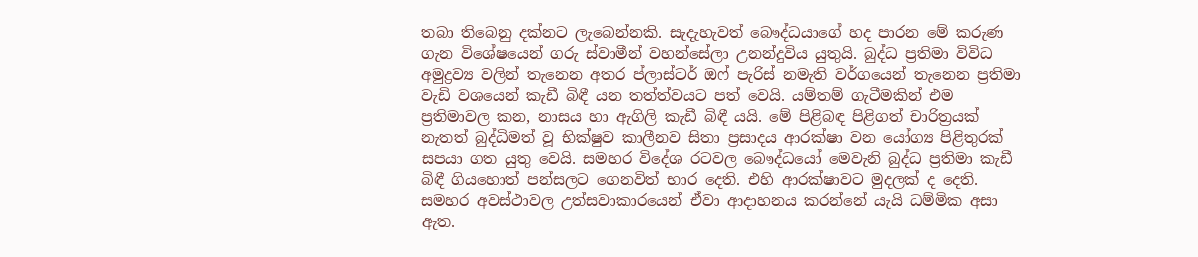තබා තිබෙනු දක්නට ලැබෙන්නකි. සැදැහැවත් බෞද්ධයාගේ හද පාරන මේ කරුණ ගැන විශේෂයෙන් ගරු ස්වාමීන් වහන්සේලා උනන්දුවිය යුතුයි. බුද්ධ ප්‍රතිමා විවිධ අමුද්‍රව්‍ය වලින් තැනෙන අතර ප්ලාස්ටර් ඔෆ් පැරිස් නමැති වර්ගයෙන් තැනෙන ප්‍රතිමා වැඩි වශයෙන් කැඩී බිඳී යන තත්ත්වයට පත් වෙයි. යම්තම් ගැටීමකින් එම ප්‍රතිමාවල කන, නාසය හා ඇගිලි කැඩී බිඳී යයි. මේ පිළිබඳ පිළිගත් චාරිත්‍රයක් නැතත් බුද්ධිමත් වූ භික්ෂුව කාලීනව සිතා ප්‍රසාදය ආරක්ෂා වන යෝග්‍ය පිළිතුරක් සපයා ගත යුතු වෙයි. සමහර විදේශ රටවල බෞද්ධයෝ මෙවැනි බුද්ධ ප්‍රතිමා කැඩී බිඳී ගියහොත් පන්සලට ගෙනවිත් භාර දෙති. එහි ආරක්ෂාවට මුදලක් ද දෙති. සමහර අවස්ථාවල උත්සවාකාරයෙන් ඒවා ආදාහනය කරන්නේ යැයි ධම්මික අසා ඇත.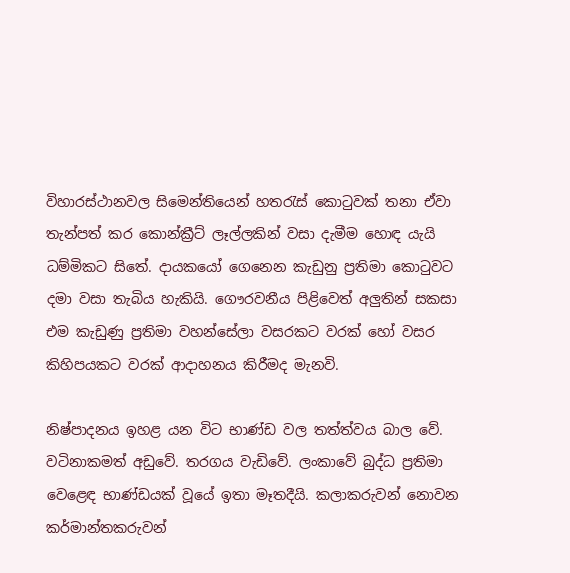විහාරස්ථානවල සිමෙන්තියෙන් හතරැස් කොටුවක් තනා ඒවා තැන්පත් කර කොන්ක්‍රීට් ලෑල්ලකින් වසා දැමීම හොඳ යැයි ධම්මිකට සිතේ. දායකයෝ ගෙනෙන කැඩුනු ප්‍රතිමා කොටුවට දමා වසා තැබිය හැකියි. ගෞරවනීය පිළිවෙත් අලුතින් සකසා එම කැඩුණු ප්‍රතිමා වහන්සේලා වසරකට වරක් හෝ වසර කිහිපයකට වරක් ආදාහනය කිරීමද මැනවි.

නිෂ්පාදනය ඉහළ යන විට භාණ්ඩ වල තත්ත්වය බාල වේ. වටිනාකමත් අඩුවේ. තරගය වැඩිවේ. ලංකාවේ බුද්ධ ප්‍රතිමා වෙළෙඳ භාණ්ඩයක් වූයේ ඉතා මෑතදීයි. කලාකරුවන් නොවන කර්මාන්තකරුවන්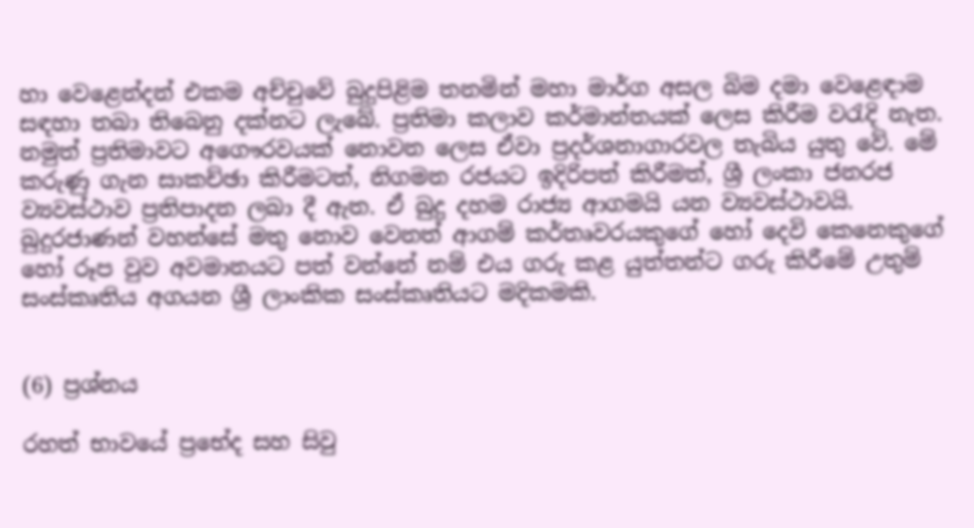හා වෙළෙන්දන් එකම අච්චුවේ බුදුපිළිම තනමින් මහා මාර්ග අසල බිම දමා වෙළෙඳාම සඳහා තබා තිබෙනු දක්නට ලැබේ. ප්‍රතිමා කලාව කර්මාන්තයක් ලෙස කිරීම වරැදි නැත. නමුත් ප්‍රතිමාවට අගෞරවයක් නොවන ලෙස ඒවා ප්‍රදර්ශනාගාරවල තැබිය යුතු වේ. මේ කරුණු ගැන සාකච්ඡා කිරීමටත්, නිගමන රජයට ඉදිරිපත් කිරීමත්, ශ්‍රී ලංකා ජනරජ ව්‍යවස්ථාව ප්‍රතිපාදන ලබා දී ඇත. ඒ බුදු දහම රාජ්‍ය ආගමයි යන ව්‍යවස්ථාවයි. බුදුරජාණන් වහන්සේ මතු නොව වෙනත් ආගම් කර්තෘවරයකුගේ හෝ දෙවි කෙනෙකුගේ හෝ රූප වුව අවමානයට පත් වන්නේ නම් එය ගරු කළ යුත්තන්ට ගරු කිරීමේ උතුම් සංස්කෘතිය අගයන ශ්‍රී ලාංකික සංස්කෘතියට මදිකමකි.


(6) ප්‍රශ්නය

රහත් භාවයේ ප්‍රභේද සහ සිවු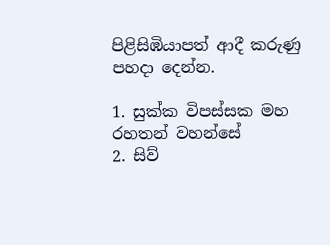පිළිසිඹියාපත් ආදී කරුණු පහදා දෙන්න.

1. සුක්ක විපස්සක මහ රහතන් වහන්සේ
2. සිව්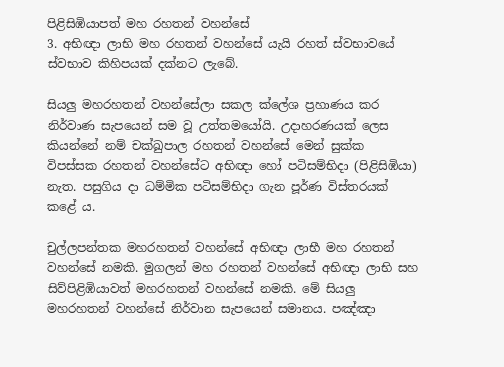පිළිසිඹියාපත් මහ රහතන් වහන්සේ
3. අභිඥා ලාභි මහ රහතන් වහන්සේ යැයි රහත් ස්වභාවයේ ස්වභාව කිහිපයක් දක්නට ලැබේ.

සියලු මහරහතන් වහන්සේලා සකල ක්ලේශ ප්‍රහාණය කර නිර්වාණ සැපයෙන් සම වූ උත්තමයෝයි. උදාහරණයක් ලෙස කියන්නේ නම් චක්ඛුපාල රහතන් වහන්සේ මෙන් සුක්ක විපස්සක රහතන් වහන්සේට අභිඥා හෝ පටිසම්භිදා (පිළිසිඹියා) නැත. පසුගිය දා ධම්මික පටිසම්භිදා ගැන පූර්ණ විස්තරයක් කළේ ය.

චුල්ලපන්තක මහරහතන් වහන්සේ අභිඥා ලාභී මහ රහතන් වහන්සේ නමකි. මුගලන් මහ රහතන් වහන්සේ අභිඥා ලාභි සහ සිව්පිළිඹියාවත් මහරහතන් වහන්සේ නමකි. මේ සියලු මහරහතන් වහන්සේ නිර්වාන සැපයෙන් සමානය. පඤ්ඤා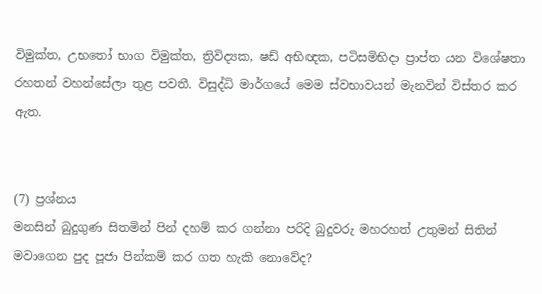විමුක්ත, උභතෝ භාග විමුක්ත, ත්‍රිවිද්‍යක, ෂඩ් අභිඥක, පටිසමිභිදා ප්‍රාප්ත යන විශේෂතා රහතන් වහන්සේලා තුළ පවතී. විසුද්ධි මාර්ගයේ මෙම ස්වභාවයන් මැනවින් විස්තර කර ඇත.


(7) ප්‍රශ්නය
මනසින් බුදුගුණ සිතමින් පින් දහම් කර ගන්නා පරිදි බුදුවරු මහරහත් උතුමන් සිතින් මවාගෙන පුද පූජා පින්කම් කර ගත හැකි නොවේද?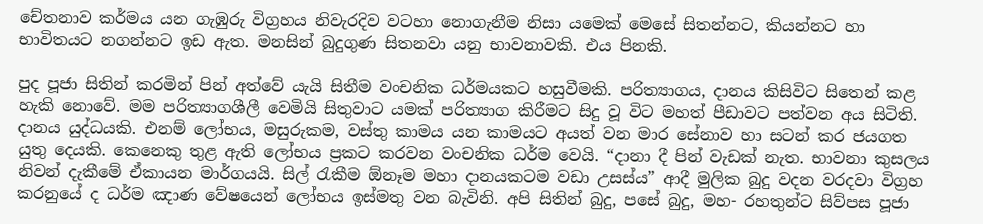චේතනාව කර්මය යන ගැඹුරු විග්‍රහය නිවැරදිව වටහා නොගැනීම නිසා යමෙක් මෙසේ සිතන්නට, කියන්නට හා භාවිතයට නගන්නට ඉඩ ඇත. මනසින් බුදුගුණ සිතනවා යනු භාවනාවකි. එය පිනකි.

පුද පූජා සිතින් කරමින් පින් අත්වේ යැයි සිතීම වංචනික ධර්මයකට හසුවීමකි. පරිත්‍යාගය, දානය කිසිවිට සිතෙන් කළ හැකි නොවේ. මම පරිත්‍යාගශීලී වෙමියි සිතුවාට යමක් පරිත්‍යාග කිරීමට සිදු වූ විට මහත් පීඩාවට පත්වන අය සිටිති. දානය යුද්ධයකි. එනම් ලෝභය, මසුරුකම, වස්තු කාමය යන කාමයට අයත් වන මාර සේනාව හා සටන් කර ජයගත යුතු දෙයකි. කෙනෙකු තුළ ඇති ලෝභය ප්‍රකට කරවන වංචනික ධර්ම වෙයි. “දානා දී පින් වැඩක් නැත. භාවනා කුසලය නිවන් දැකීමේ ඒකායන මාර්ගයයි. සිල් රැකීම ඕනෑම මහා දානයකටම වඩා උසස්ය” ආදී මුලික බුදු වදන වරදවා විග්‍රහ කරනුයේ ද ධර්ම ඤාණ වේෂයෙන් ලෝභය ඉස්මතු වන බැවිනි. අපි සිතින් බුදු, පසේ බුදු, මහ- රහතුන්ට සිව්පස පූජා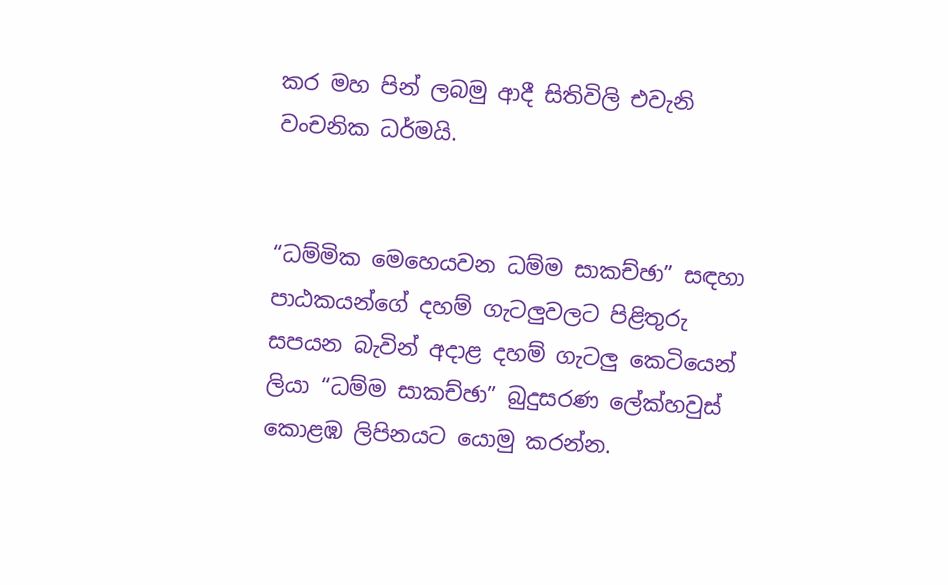කර මහ පින් ලබමු ආදී සිතිවිලි එවැනි වංචනික ධර්මයි.


“ධම්මික මෙහෙයවන ධම්ම සාකච්ඡා” සඳහා පාඨකයන්ගේ දහම් ගැටලුවලට පිළිතුරු සපයන බැවින් අදාළ දහම් ගැටලු කෙටියෙන් ලියා “ධම්ම සාකච්ඡා” බුදුසරණ ලේක්හවුස් කොළඹ ලිපිනයට යොමු කරන්න.